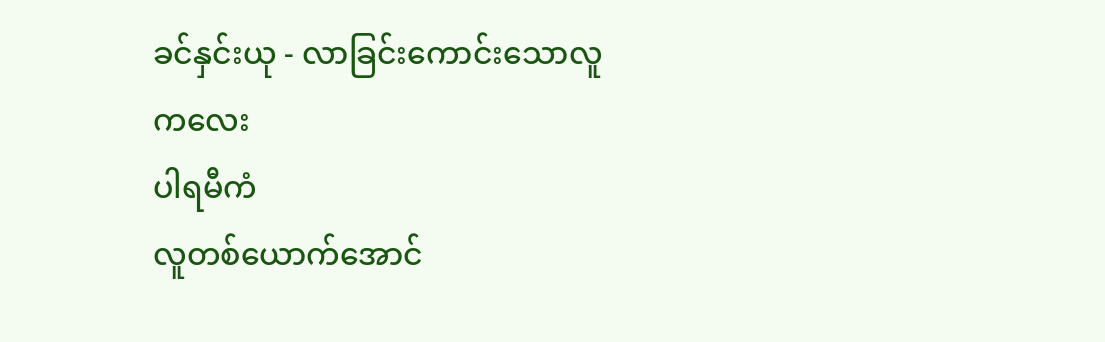ခင်နှင်းယု - လာခြင်းကောင်းသောလူကလေး
ပါရမီကံ
လူတစ်ယောက်အောင်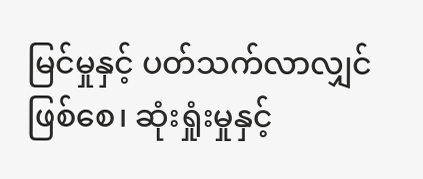မြင်မှုနှင့် ပတ်သက်လာလျှင်ဖြစ်စေ၊ ဆုံးရှုံးမှုနှင့်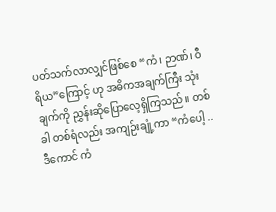ပတ်သက်လာလျှင်ဖြစ်စေ “ကံ၊ ဉာဏ်၊ ဝီရိယ”ကြောင့် ဟု အဓိကအချက်ကြီး သုံးချက်ကို ညွှန်းဆိုပြောလေ့ရှိကြသည်။ တစ်ခါ တစ်ရံလည်း အကျဉ်းချုံ့ကာ “ကံပေါ့ .. ဒီကောင် ကံ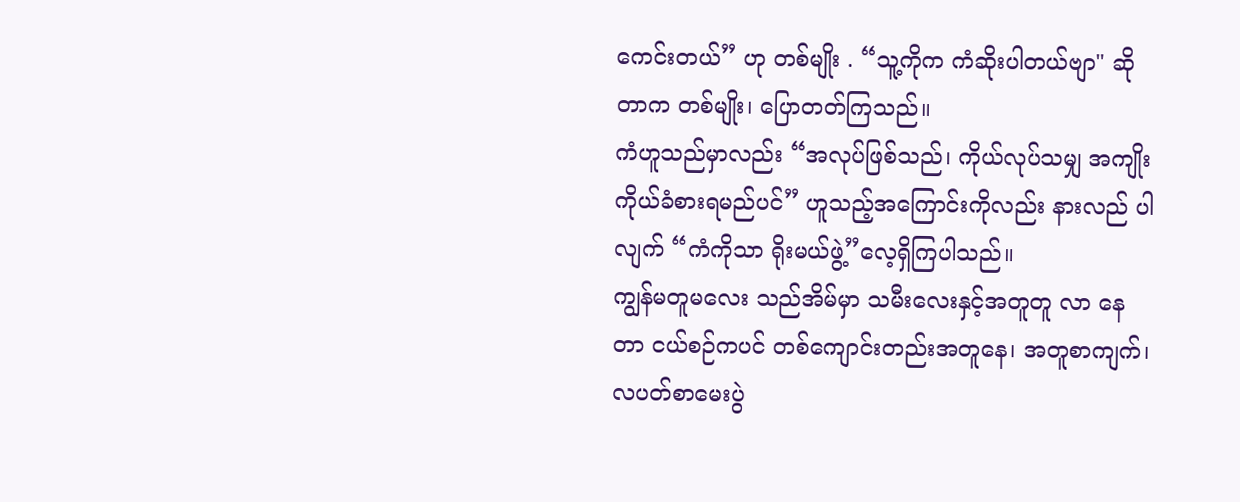ကေင်းတယ်” ဟု တစ်မျိုး . “သူ့ကိုက ကံဆိုးပါတယ်ဗျာ" ဆိုတာက တစ်မျိုး၊ ပြောတတ်ကြသည်။
ကံဟူသည်မှာလည်း “အလုပ်ဖြစ်သည်၊ ကိုယ်လုပ်သမျှ အကျိုး ကိုယ်ခံစားရမည်ပင်” ဟူသည့်အကြောင်းကိုလည်း နားလည် ပါလျက် “ကံကိုသာ ရိုးမယ်ဖွဲ့”လေ့ရှိကြပါသည်။
ကျွန်မတူမလေး သည်အိမ်မှာ သမီးလေးနှင့်အတူတူ လာ နေတာ ငယ်စဉ်ကပင် တစ်ကျောင်းတည်းအတူနေ၊ အတူစာကျက်၊ လပတ်စာမေးပွဲ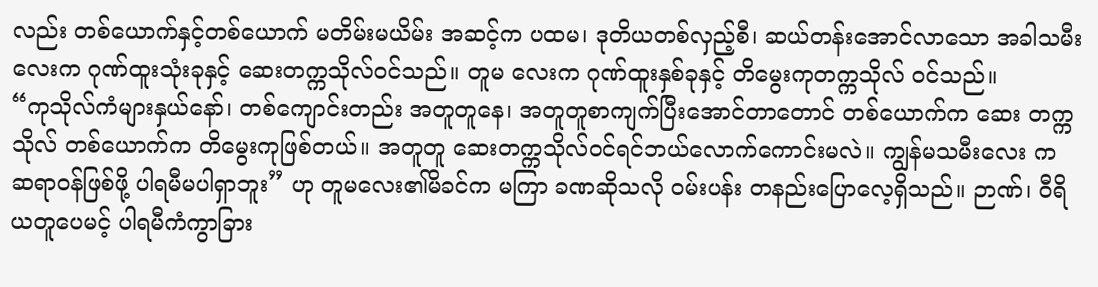လည်း တစ်ယောက်နှင့်တစ်ယောက် မတိမ်းမယိမ်း အဆင့်က ပထမ၊ ဒုတိယတစ်လှည့်စီ၊ ဆယ်တန်းအောင်လာသော အခါသမီးလေးက ဂုဏ်ထူးသုံးခုနှင့် ဆေးတက္ကသိုလ်ဝင်သည်။ တူမ လေးက ဂုဏ်ထူးနှစ်ခုနှင့် တိမွေးကုတက္ကသိုလ် ဝင်သည်။
“ကုသိုလ်ကံများနှယ်နော်၊ တစ်ကျောင်းတည်း အတူတူနေ၊ အတူတူစာကျက်ပြီးအောင်တာတောင် တစ်ယောက်က ဆေး တက္ကသိုလ် တစ်ယောက်က တိမွေးကုဖြစ်တယ်။ အတူတူ ဆေးတက္ကသိုလ်ဝင်ရင်ဘယ်လောက်ကောင်းမလဲ။ ကျွန်မသမီးလေး က ဆရာဝန်ဖြစ်ဖို့ ပါရမီမပါရှာဘူး” ဟု တူမလေး၏မိခင်က မကြာ ခဏဆိုသလို ဝမ်းပန်း တနည်းပြောလေ့ရှိသည်။ ဉာဏ်၊ ဝီရိယတူပေမင့် ပါရမီကံကွာခြား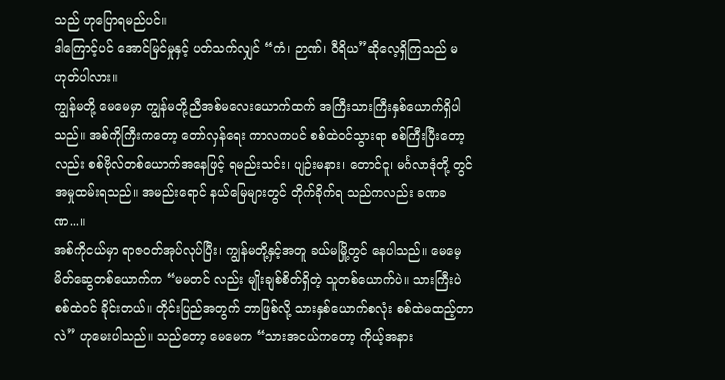သည် ဟုပြောရမည်ပင်။
ဒါကြောင့်ပင် အောင်မြင်မှုနှင့် ပတ်သက်လျှင် “ကံ၊ ဉာဏ်၊ ဝီရိယ”ဆိုလေ့ရှိကြသည် မဟုတ်ပါလား။
ကျွန်မတို့ မေမေမှာ ကျွန်မတို့ညီအစ်မလေးယောက်ထက် အကြီးသားကြီးနှစ်ယောက်ရှိပါသည်။ အစ်ကိုကြီးကတော့ တော်လှန်ရေး ကာလကပင် စစ်ထဲဝင်သွားရာ စစ်ကြီးပြီးတော့လည်း စစ်ဗိုလ်တစ်ယောက်အနေဖြင့် ရမည်းသင်း၊ ပျဉ်းမနား၊ တောင်ငူ၊ မင်္ဂလာဒုံတို့ တွင် အမှုထမ်းရသည်။ အမည်းရောင် နယ်မြေများတွင် တိုက်ခိုက်ရ သည်ကလည်း ခဏခဏ...။
အစ်ကိုငယ်မှာ ရာဇဝတ်အုပ်လုပ်ပြီး၊ ကျွန်မတို့နှင့်အတူ ခယ်မမြို့တွင် နေပါသည်။ မေမေ့မိတ်ဆွေတစ်ယောက်က “မမတင် လည်း မျိုးချစ်စိတ်ရှိတဲ့ သူတစ်ယောက်ပဲ။ သားကြီးပဲ စစ်ထဲဝင် ခိုင်းတယ်။ တိုင်းပြည်အတွက် ဘာဖြစ်လို့ သားနှစ်ယောက်စလုံး စစ်ထဲမထည့်တာလဲ” ဟုမေးပါသည်။ သည်တော့ မေမေက “သားအငယ်ကတော့ ကိုယ့်အနား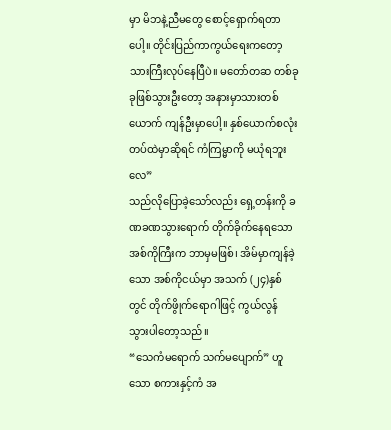မှာ မိဘနဲ့ညီမတွေ စောင့်ရှောက်ရတာပေါ့။ တိုင်းပြည်ကာကွယ်ရေးကတော့ သားကြီးလုပ်နေပြီပဲ။ မတော်တဆ တစ်ခုခုဖြစ်သွားဦးတော့ အနားမှာသားတစ်ယောက် ကျန်ဦးမှာပေါ့။ နှစ်ယောက်စလုံး တပ်ထဲမှာဆိုရင် ကံကြမ္မာကို မယုံရဘူး လေ”
သည်လိုပြောခဲ့သော်လည်း ရှေ့တန်းကို ခဏခဏသွားရောက် တိုက်ခိုက်နေရသော အစ်ကိုကြီးက ဘာမှမဖြစ်၊ အိမ်မှာကျန်ခဲ့သော အစ်ကိုငယ်မှာ အသက် (၂၄)နှစ်တွင် တိုက်ဖွိုက်ရောဂါဖြင့် ကွယ်လွန် သွားပါတော့သည်။
“သေကံမရောက် သက်မပျောက်” ဟူသော စကားနှင့်ကံ အ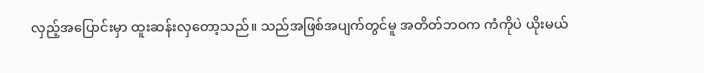လှည့်အပြောင်းမှာ ထူးဆန်းလှတော့သည်။ သည်အဖြစ်အပျက်တွင်မူ အတိတ်ဘဝက ကံကိုပဲ ယိုးမယ်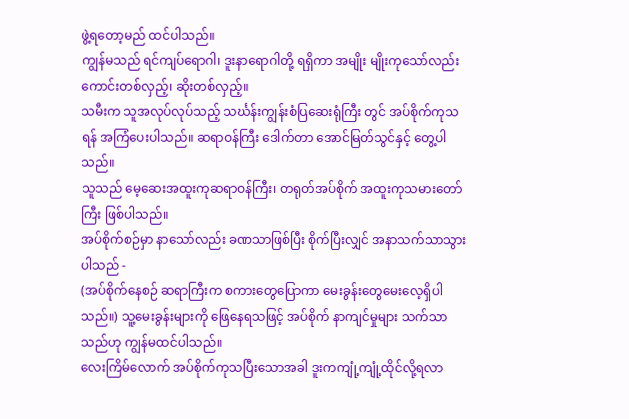ဖွဲ့ရတော့မည် ထင်ပါသည်။
ကျွန်မသည် ရင်ကျပ်ရောဂါ၊ ဒူးနာရောဂါတို့ ရရှိကာ အမျိုး မျိုးကုသော်လည်း ကောင်းတစ်လှည့်၊ ဆိုးတစ်လှည့်။
သမီးက သူအလုပ်လုပ်သည့် သင်္ဃန်းကျွန်းစံပြဆေးရုံကြီး တွင် အပ်စိုက်ကုသရန် အကြံပေးပါသည်။ ဆရာဝန်ကြီး ဒေါက်တာ အောင်မြတ်သွင်နှင့် တွေ့ပါသည်။
သူသည် မေ့ဆေးအထူးကုဆရာဝန်ကြီး၊ တရုတ်အပ်စိုက် အထူးကုသမားတော်ကြီး ဖြစ်ပါသည်။
အပ်စိုက်စဉ်မှာ နာသော်လည်း ခဏသာဖြစ်ပြီး စိုက်ပြီးလျှင် အနာသက်သာသွားပါသည် -
(အပ်စိုက်နေစဉ် ဆရာကြီးက စကားတွေပြောကာ မေးခွန်းတွေမေးလေ့ရှိပါသည်။) သူ့မေးခွန်းများကို ဖြေနေရသဖြင့် အပ်စိုက် နာကျင်မှုများ သက်သာသည်ဟု ကျွန်မထင်ပါသည်။
လေးကြိမ်လောက် အပ်စိုက်ကုသပြီးသောအခါ ဒူးကကျုံ့ကျုံ့ထိုင်လို့ရလာ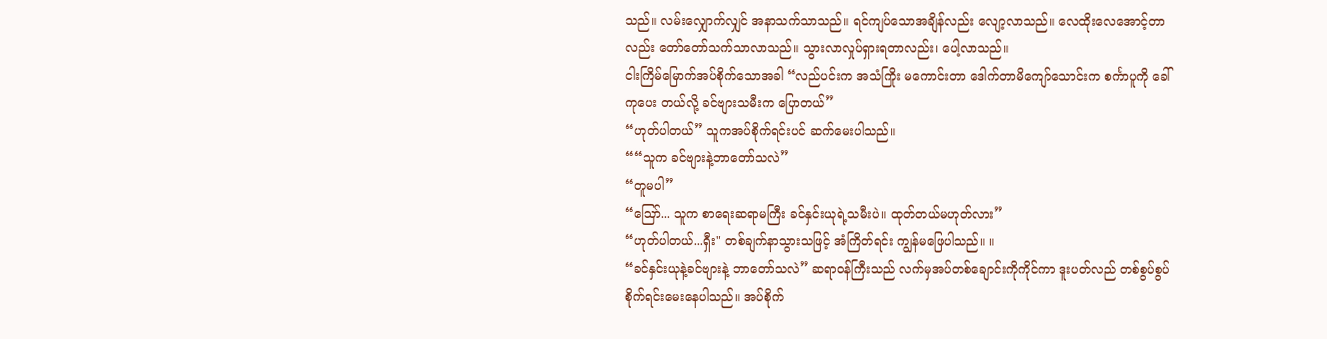သည်။ လမ်းလျှောက်လျှင် အနာသက်သာသည်။ ရင်ကျပ်သောအချိန်လည်း လျော့လာသည်။ လေထိုးလေအောင့်တာ လည်း တော်တော်သက်သာလာသည်။ သွားလာလှုပ်ရှားရတာလည်း၊ ပေါ့လာသည်။
ငါးကြိမ်မြောက်အပ်စိုက်သောအခါ “လည်ပင်းက အသံကြိုး မကောင်းတာ ဒေါက်တာမိကျော်သောင်းက စင်္ကာပူကို ခေါ်ကုပေး တယ်လို့ ခင်ဗျားသမီးက ပြောတယ်”
“ဟုတ်ပါတယ်” သူကအပ်စိုက်ရင်းပင် ဆက်မေးပါသည်။
““သူက ခင်ဗျားနဲ့ဘာတော်သလဲ”
“တူမပါ”
“ဪ... သူက စာရေးဆရာမကြီး ခင်နှင်းယုရဲ့သမီးပဲ။ ထုတ်တယ်မဟုတ်လား”
“ဟုတ်ပါတယ်...ရှီး" တစ်ချက်နာသွားသဖြင့် အံကြိတ်ရင်း ကျွန်မဖြေပါသည်။ ။
“ခင်နှင်းယုနဲ့ခင်ဗျားနဲ့ ဘာတော်သလဲ” ဆရာဝန်ကြီးသည် လက်မှအပ်တစ်ချောင်းကိုကိုင်ကာ ဒူးပတ်လည် တစ်စွပ်စွပ် စိုက်ရင်းမေးနေပါသည်။ အပ်စိုက်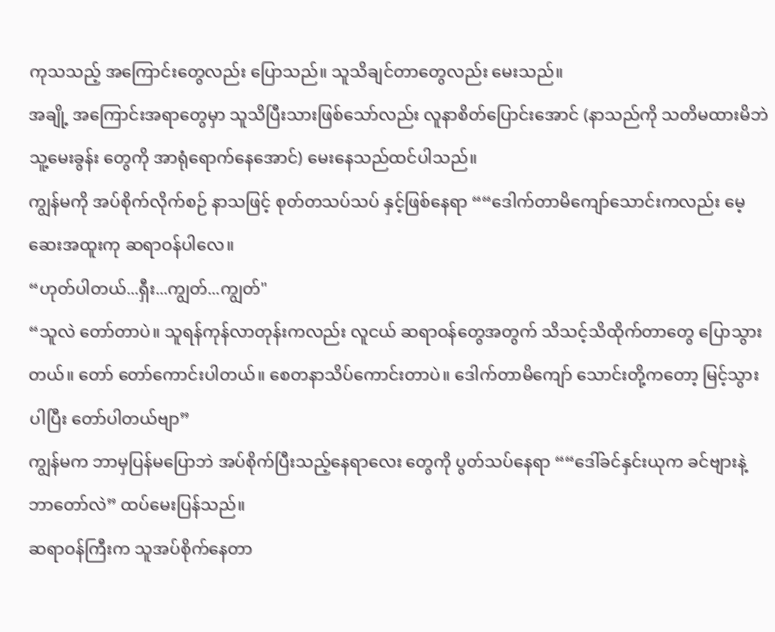ကုသသည့် အကြောင်းတွေလည်း ပြောသည်။ သူသိချင်တာတွေလည်း မေးသည်။
အချို့ အကြောင်းအရာတွေမှာ သူသိပြီးသားဖြစ်သော်လည်း လူနာစိတ်ပြောင်းအောင် (နာသည်ကို သတိမထားမိဘဲ သူ့မေးခွန်း တွေကို အာရုံရောက်နေအောင်) မေးနေသည်ထင်ပါသည်။
ကျွန်မကို အပ်စိုက်လိုက်စဉ် နာသဖြင့် စုတ်တသပ်သပ် နှင့်ဖြစ်နေရာ ““ဒေါက်တာမိကျော်သောင်းကလည်း မေ့ဆေးအထူးကု ဆရာဝန်ပါလေ။
“ဟုတ်ပါတယ်...ရှီး...ကျွတ်...ကျွတ်"
“သူလဲ တော်တာပဲ။ သူရန်ကုန်လာတုန်းကလည်း လူငယ် ဆရာဝန်တွေအတွက် သိသင့်သိထိုက်တာတွေ ပြောသွားတယ်။ တော် တော်ကောင်းပါတယ်။ စေတနာသိပ်ကောင်းတာပဲ။ ဒေါက်တာမိကျော် သောင်းတို့ကတော့ မြင့်သွားပါပြီး တော်ပါတယ်ဗျာ”
ကျွန်မက ဘာမှပြန်မပြောဘဲ အပ်စိုက်ပြီးသည့်နေရာလေး တွေကို ပွတ်သပ်နေရာ ““ဒေါ်ခင်နှင်းယုက ခင်ဗျားနဲ့ဘာတော်လဲ” ထပ်မေးပြန်သည်။
ဆရာဝန်ကြီးက သူအပ်စိုက်နေတာ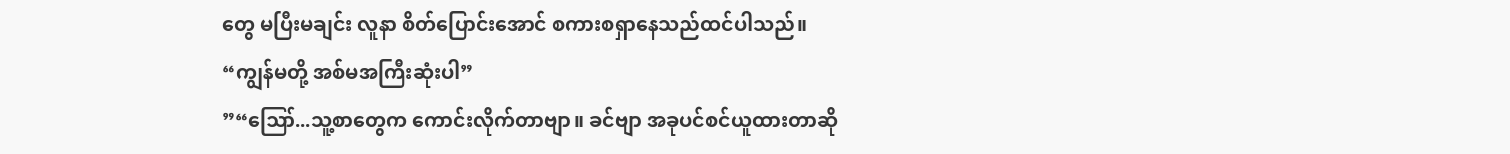တွေ မပြီးမချင်း လူနာ စိတ်ပြောင်းအောင် စကားစရှာနေသည်ထင်ပါသည်။
“ကျွန်မတို့ အစ်မအကြီးဆုံးပါ”
”“ဪ...သူ့စာတွေက ကောင်းလိုက်တာဗျာ။ ခင်ဗျာ အခုပင်စင်ယူထားတာဆို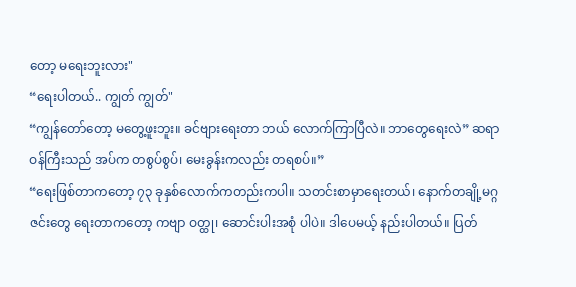တော့ မရေးဘူးလား"
“ရေးပါတယ်.. ကျွတ် ကျွတ်"
“ကျွန်တော်တော့ မတွေ့ဖူးဘူး။ ခင်ဗျားရေးတာ ဘယ် လောက်ကြာပြီလဲ။ ဘာတွေရေးလဲ” ဆရာဝန်ကြီးသည် အပ်က တစွပ်စွပ်၊ မေးခွန်းကလည်း တရစပ်။”
“ရေးဖြစ်တာကတော့ ၇၃ ခုနှစ်လောက်ကတည်းကပါ။ သတင်းစာမှာရေးတယ်၊ နောက်တချို့မဂ္ဂဇင်းတွေ ရေးတာကတော့ ကဗျာ ဝတ္ထု၊ ဆောင်းပါးအစုံ ပါပဲ။ ဒါပေမယ့် နည်းပါတယ်။ ပြတ်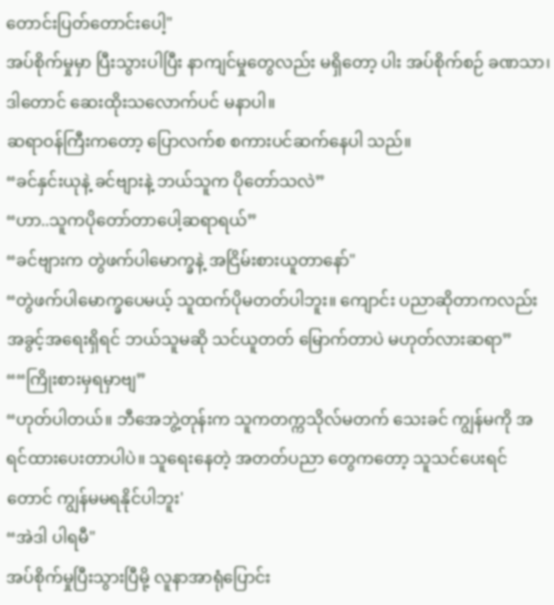တောင်းပြတ်တောင်းပေါ့"
အပ်စိုက်မှုမှာ ပြီးသွားပါပြီး နာကျင်မှုတွေလည်း မရှိတော့ ပါး အပ်စိုက်စဉ် ခဏသာ၊ ဒါတောင် ဆေးထိုးသလောက်ပင် မနာပါ။
ဆရာဝန်ကြီးကတော့ ပြောလက်စ စကားပင်ဆက်နေပါ သည်။
“ခင်နှင်းယုနဲ့ ခင်ဗျားနဲ့ ဘယ်သူက ပိုတော်သလဲ”
“ဟာ..သူကပိုတော်တာပေါ့ဆရာရယ်”
“ခင်ဗျားက တွဲဖက်ပါမောက္ခနဲ့ အငြိမ်းစားယူတာနော်"
“တွဲဖက်ပါမောက္ခပေမယ့် သူထက်ပိုမတတ်ပါဘူး။ ကျောင်း ပညာဆိုတာကလည်း အခွင့်အရေးရှိရင် ဘယ်သူမဆို သင်ယူတတ် မြောက်တာပဲ မဟုတ်လားဆရာ”
““ကြိုးစားမှရမှာဗျ”
“ဟုတ်ပါတယ်။ ဘီအေဘွဲ့တုန်းက သူကတက္ကသိုလ်မတက် သေးခင် ကျွန်မကို အရင်ထားပေးတာပါပဲ။ သူရေးနေတဲ့ အတတ်ပညာ တွေကတော့ သူသင်ပေးရင်တောင် ကျွန်မမရနိုင်ပါဘူး'
“အဲဒါ ပါရမီ"
အပ်စိုက်မှုပြီးသွားပြီမို့ လူနာအာရုံပြောင်း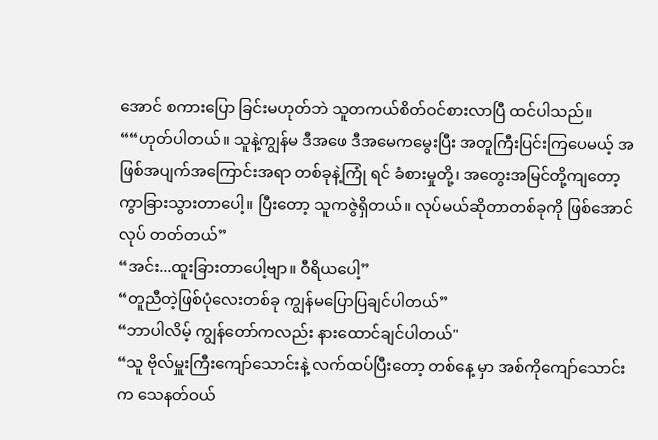အောင် စကားပြော ခြင်းမဟုတ်ဘဲ သူတကယ်စိတ်ဝင်စားလာပြီ ထင်ပါသည်။
““ဟုတ်ပါတယ်။ သူနဲ့ကျွန်မ ဒီအဖေ ဒီအမေကမွေးပြီး အတူကြီးပြင်းကြပေမယ့် အဖြစ်အပျက်အကြောင်းအရာ တစ်ခုနဲ့ကြုံ ရင် ခံစားမှုတို့၊ အတွေးအမြင်တို့ကျတော့ ကွာခြားသွားတာပေါ့။ ပြီးတော့ သူကဇွဲရှိတယ်။ လုပ်မယ်ဆိုတာတစ်ခုကို ဖြစ်အောင်လုပ် တတ်တယ်”
“အင်း...ထူးခြားတာပေါ့ဗျာ။ ဝီရိယပေါ့”
“တူညီတဲ့ဖြစ်ပုံလေးတစ်ခု ကျွန်မပြောပြချင်ပါတယ်”
“ဘာပါလိမ့် ကျွန်တော်ကလည်း နားထောင်ချင်ပါတယ်"
“သူ ဗိုလ်မှူးကြီးကျော်သောင်းနဲ့ လက်ထပ်ပြီးတော့ တစ်နေ့ မှာ အစ်ကိုကျော်သောင်းက သေနတ်ဝယ်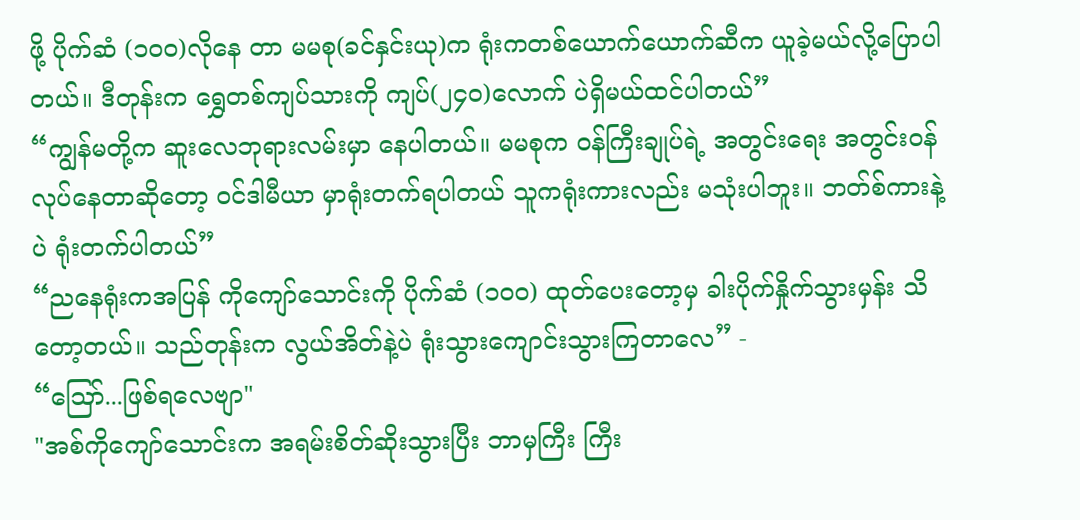ဖို့ ပိုက်ဆံ (၁၀၀)လိုနေ တာ မမစု(ခင်နှင်းယု)က ရုံးကတစ်ယောက်ယောက်ဆီက ယူခဲ့မယ်လို့ပြောပါတယ်။ ဒီတုန်းက ရွှေတစ်ကျပ်သားကို ကျပ်(၂၄၀)လောက် ပဲရှိမယ်ထင်ပါတယ်”
“ကျွန်မတို့က ဆူးလေဘုရားလမ်းမှာ နေပါတယ်။ မမစုက ဝန်ကြီးချုပ်ရဲ့ အတွင်းရေး အတွင်းဝန်လုပ်နေတာဆိုတော့ ဝင်ဒါမီယာ မှာရုံးတက်ရပါတယ် သူကရုံးကားလည်း မသုံးပါဘူး။ ဘတ်စ်ကားနဲ့ပဲ ရုံးတက်ပါတယ်”
“ညနေရုံးကအပြန် ကိုကျော်သောင်းကို ပိုက်ဆံ (၁၀၀) ထုတ်ပေးတော့မှ ခါးပိုက်နှိုက်သွားမှန်း သိတော့တယ်။ သည်တုန်းက လွယ်အိတ်နဲ့ပဲ ရုံးသွားကျောင်းသွားကြတာလေ” -
“ဪ...ဖြစ်ရလေဗျာ"
"အစ်ကိုကျော်သောင်းက အရမ်းစိတ်ဆိုးသွားပြီး ဘာမှကြီး ကြီး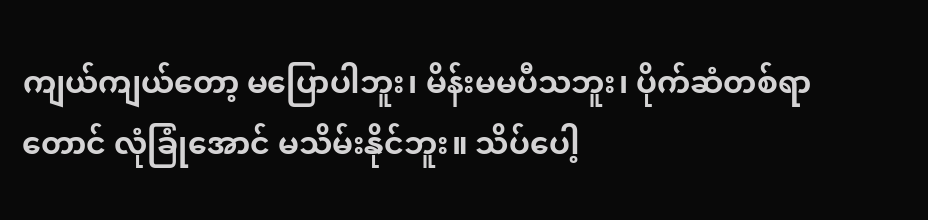ကျယ်ကျယ်တော့ မပြောပါဘူး၊ မိန်းမမပီသဘူး၊ ပိုက်ဆံတစ်ရာတောင် လုံခြုံအောင် မသိမ်းနိုင်ဘူး။ သိပ်ပေါ့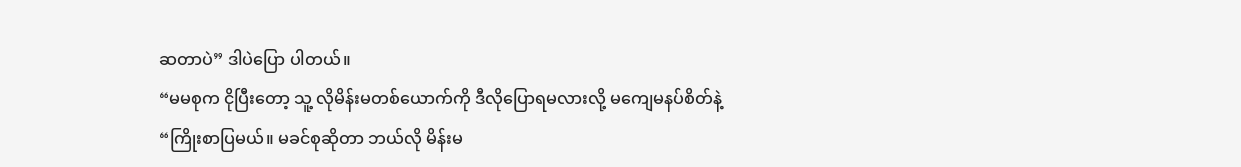ဆတာပဲ” ဒါပဲပြော ပါတယ်။
“မမစုက ငိုပြီးတော့ သူ့ လိုမိန်းမတစ်ယောက်ကို ဒီလိုပြောရမလားလို့ မကျေမနပ်စိတ်နဲ့ “ကြိုးစာပြမယ်။ မခင်စုဆိုတာ ဘယ်လို မိန်းမ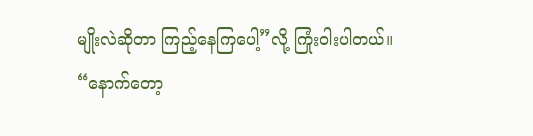မျိုးလဲဆိုတာ ကြည့်နေကြပေါ့”လို့ ကြုံးဝါးပါတယ်။
“နောက်တော့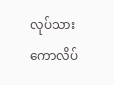လုပ်သားကောလိပ်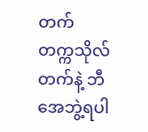တက် တက္ကသိုလ်တက်နဲ့ ဘီအေဘွဲ့ရပါ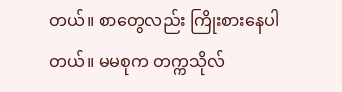တယ်။ စာတွေလည်း ကြိုးစားနေပါတယ်။ မမစုက တက္ကသိုလ်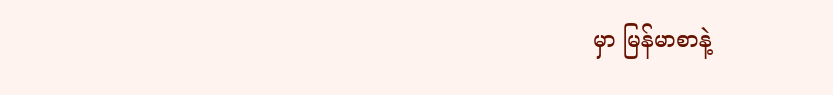မှာ မြန်မာစာနဲ့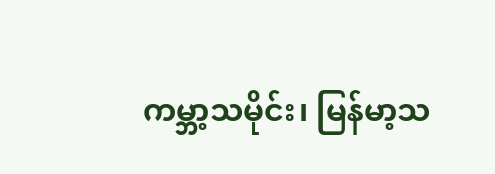ကမ္ဘာ့သမိုင်း၊ မြန်မာ့သ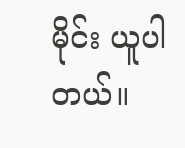မိုင်း ယူပါတယ်။